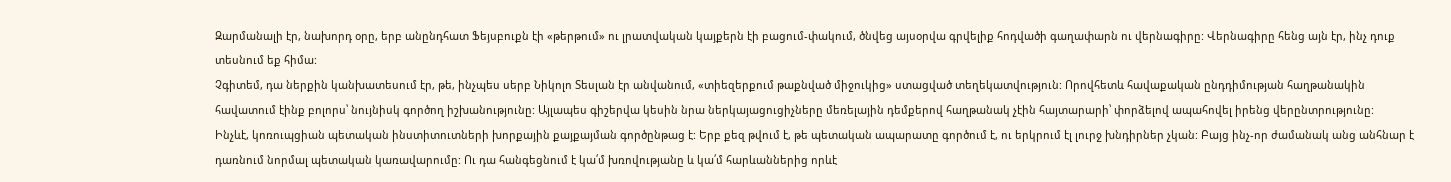Զարմանալի էր, նախորդ օրը, երբ անընդհատ Ֆեյսբուքն էի «թերթում» ու լրատվական կայքերն էի բացում-փակում, ծնվեց այսօրվա գրվելիք հոդվածի գաղափարն ու վերնագիրը: Վերնագիրը հենց այն էր, ինչ դուք տեսնում եք հիմա:
Չգիտեմ, դա ներքին կանխատեսում էր, թե, ինչպես սերբ Նիկոլո Տեսլան էր անվանում, «տիեզերքում թաքնված միջուկից» ստացված տեղեկատվություն: Որովհետև հավաքական ընդդիմության հաղթանակին հավատում էինք բոլորս՝ նույնիսկ գործող իշխանությունը: Այլապես գիշերվա կեսին նրա ներկայացուցիչները մեռելային դեմքերով հաղթանակ չէին հայտարարի՝ փորձելով ապահովել իրենց վերընտրությունը:
Ինչևէ, կոռուպցիան պետական ինստիտուտների խորքային քայքայման գործընթաց է: Երբ քեզ թվում է, թե պետական ապարատը գործում է, ու երկրում էլ լուրջ խնդիրներ չկան: Բայց ինչ-որ ժամանակ անց անհնար է դառնում նորմալ պետական կառավարումը: Ու դա հանգեցնում է կա՛մ խռովությանը և կա՛մ հարևաններից որևէ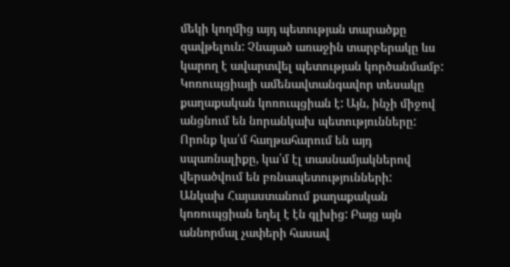մեկի կողմից այդ պետության տարածքը զավթելուն: Չնայած առաջին տարբերակը ևս կարող է ավարտվել պետության կործանմամբ: Կոռուպցիայի ամենավտանգավոր տեսակը քաղաքական կոռուպցիան է: Այն, ինչի միջով անցնում են նորանկախ պետությունները: Որոնք կա՛մ հաղթահարում են այդ սպառնալիքը, կա՛մ էլ տասնամյակներով վերածվում են բռնապետությունների:
Անկախ Հայաստանում քաղաքական կոռուպցիան եղել է էն գլխից: Բայց այն աննորմալ չափերի հասավ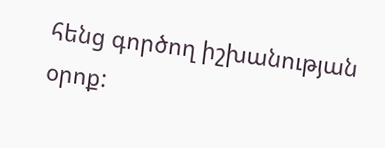հենց գործող իշխանության օրոք: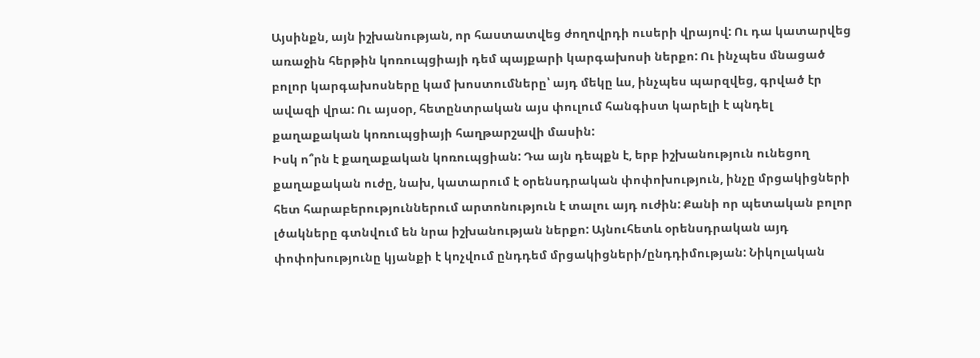Այսինքն, այն իշխանության, որ հաստատվեց ժողովրդի ուսերի վրայով: Ու դա կատարվեց առաջին հերթին կոռուպցիայի դեմ պայքարի կարգախոսի ներքո: Ու ինչպես մնացած բոլոր կարգախոսները կամ խոստումները՝ այդ մեկը ևս, ինչպես պարզվեց, գրված էր ավազի վրա: Ու այսօր, հետընտրական այս փուլում հանգիստ կարելի է պնդել քաղաքական կոռուպցիայի հաղթարշավի մասին:
Իսկ ո՞րն է քաղաքական կոռուպցիան: Դա այն դեպքն է, երբ իշխանություն ունեցող քաղաքական ուժը, նախ, կատարում է օրենսդրական փոփոխություն, ինչը մրցակիցների հետ հարաբերություններում արտոնություն է տալու այդ ուժին: Քանի որ պետական բոլոր լծակները գտնվում են նրա իշխանության ներքո: Այնուհետև օրենսդրական այդ փոփոխությունը կյանքի է կոչվում ընդդեմ մրցակիցների/ընդդիմության: Նիկոլական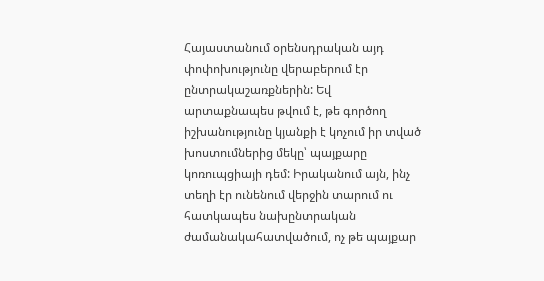Հայաստանում օրենսդրական այդ փոփոխությունը վերաբերում էր ընտրակաշառքներին: Եվ արտաքնապես թվում է, թե գործող իշխանությունը կյանքի է կոչում իր տված խոստումներից մեկը՝ պայքարը կոռուպցիայի դեմ: Իրականում այն, ինչ տեղի էր ունենում վերջին տարում ու հատկապես նախընտրական ժամանակահատվածում, ոչ թե պայքար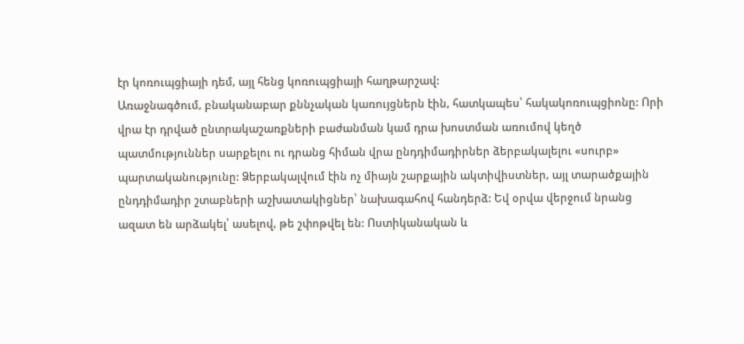էր կոռուպցիայի դեմ, այլ հենց կոռուպցիայի հաղթարշավ:
Առաջնագծում, բնականաբար քննչական կառույցներն էին, հատկապես՝ հակակոռուպցիոնը: Որի վրա էր դրված ընտրակաշառքների բաժանման կամ դրա խոստման առումով կեղծ պատմություններ սարքելու ու դրանց հիման վրա ընդդիմադիրներ ձերբակալելու «սուրբ» պարտականությունը: Ձերբակալվում էին ոչ միայն շարքային ակտիվիստներ, այլ տարածքային ընդդիմադիր շտաբների աշխատակիցներ՝ նախագահով հանդերձ: Եվ օրվա վերջում նրանց ազատ են արձակել՝ ասելով, թե շփոթվել են: Ոստիկանական և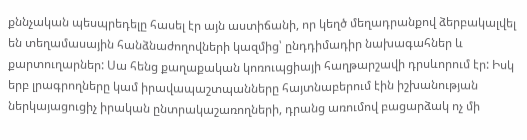քննչական պեսպրեդելը հասել էր այն աստիճանի, որ կեղծ մեղադրանքով ձերբակալվել են տեղամասային հանձնաժողովների կազմից՝ ընդդիմադիր նախագահներ և քարտուղարներ: Սա հենց քաղաքական կոռուպցիայի հաղթարշավի դրսևորում էր: Իսկ երբ լրագրողները կամ իրավապաշտպանները հայտնաբերում էին իշխանության ներկայացուցիչ իրական ընտրակաշառողների, դրանց առումով բացարձակ ոչ մի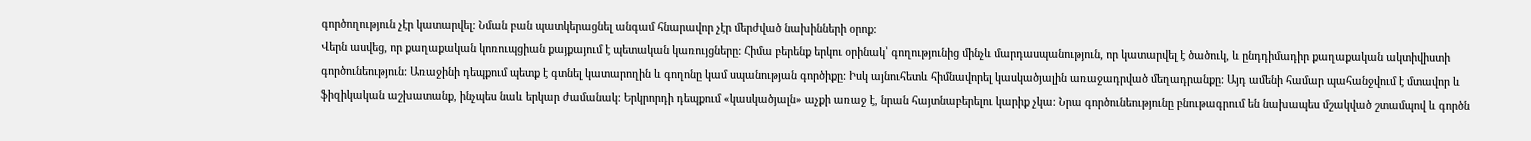գործողություն չէր կատարվել: Նման բան պատկերացնել անգամ հնարավոր չէր մերժված նախինների օրոք:
Վերն ասվեց, որ քաղաքական կոռուպցիան քայքայում է պետական կառույցները: Հիմա բերենք երկու օրինակ՝ գողությունից մինչև մարդասպանություն, որ կատարվել է ծածուկ, և ընդդիմադիր քաղաքական ակտիվիստի գործունեություն: Առաջինի դեպքում պետք է գտնել կատարողին և գողոնը կամ սպանության գործիքը: Իսկ այնուհետև հիմնավորել կասկածյալին առաջադրված մեղադրանքը: Այդ ամենի համար պահանջվում է մտավոր և ֆիզիկական աշխատանք, ինչպես նաև երկար ժամանակ: Երկրորդի դեպքում «կասկածյալն» աչքի առաջ է, նրան հայտնաբերելու կարիք չկա: Նրա գործունեությունը բնութագրում են նախապես մշակված շտամպով և գործն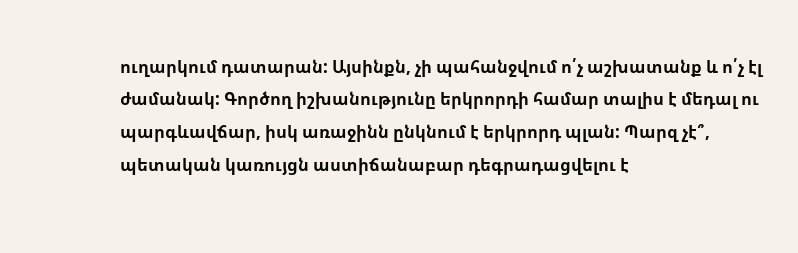ուղարկում դատարան: Այսինքն, չի պահանջվում ո՛չ աշխատանք և ո՛չ էլ ժամանակ: Գործող իշխանությունը երկրորդի համար տալիս է մեդալ ու պարգևավճար, իսկ առաջինն ընկնում է երկրորդ պլան: Պարզ չէ՞, պետական կառույցն աստիճանաբար դեգրադացվելու է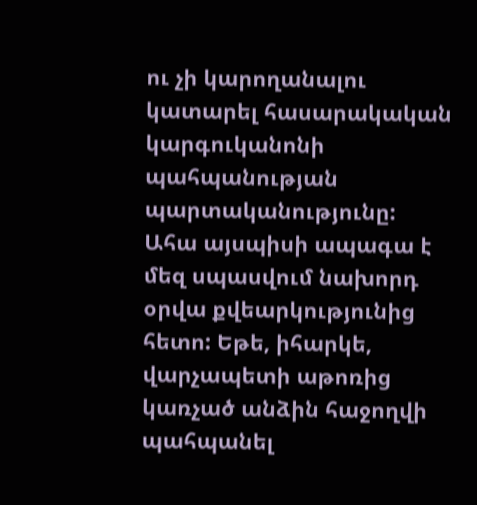ու չի կարողանալու կատարել հասարակական կարգուկանոնի պահպանության պարտականությունը:
Ահա այսպիսի ապագա է մեզ սպասվում նախորդ օրվա քվեարկությունից հետո: Եթե, իհարկե, վարչապետի աթոռից կառչած անձին հաջողվի պահպանել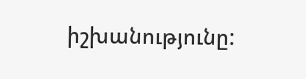իշխանությունը: